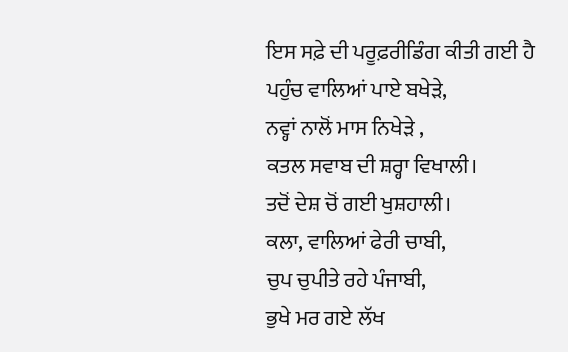ਇਸ ਸਫ਼ੇ ਦੀ ਪਰੂਫ਼ਰੀਡਿੰਗ ਕੀਤੀ ਗਈ ਹੈ
ਪਹੁੰਚ ਵਾਲਿਆਂ ਪਾਏ ਬਖੇੜੇ,
ਨਵ੍ਹਾਂ ਨਾਲੋਂ ਮਾਸ ਨਿਖੇੜੇ ,
ਕਤਲ ਸਵਾਬ ਦੀ ਸ਼ਰ੍ਹਾ ਵਿਖਾਲੀ।
ਤਦੋਂ ਦੇਸ਼ ਚੋਂ ਗਈ ਖੁਸ਼ਹਾਲੀ।
ਕਲਾ, ਵਾਲਿਆਂ ਫੇਰੀ ਚਾਬੀ,
ਚੁਪ ਚੁਪੀਤੇ ਰਹੇ ਪੰਜਾਬੀ,
ਭੁਖੇ ਮਰ ਗਏ ਲੱਖ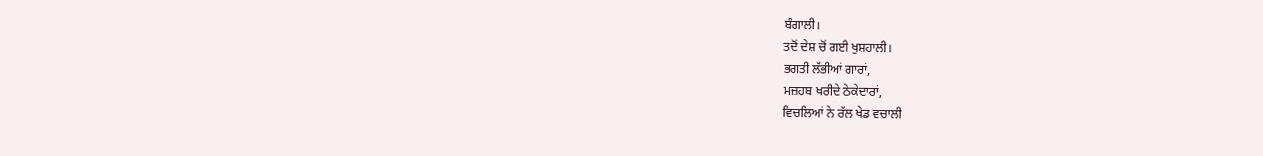ਬੰਗਾਲੀ।
ਤਦੋਂ ਦੇਸ਼ ਚੋਂ ਗਈ ਖੁਸ਼ਹਾਲੀ।
ਭਗਤੀ ਲੱਭੀਆਂ ਗਾਰਾਂ,
ਮਜ਼ਹਬ ਖਰੀਦੇ ਠੇਕੇਦਾਰਾਂ,
ਵਿਚਲਿਆਂ ਨੇ ਰੱਲ ਖੇਡ ਵਚਾਲੀ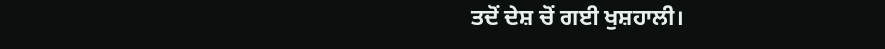ਤਦੋਂ ਦੇਸ਼ ਚੋਂ ਗਈ ਖੁਸ਼ਹਾਲੀ।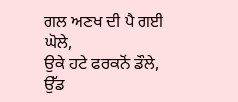ਗਲ ਅਣਖ ਦੀ ਪੈ ਗਈ ਘੋਲੇ,
ਉਕੇ ਹਟੇ ਫਰਕਨੋਂ ਡੌਲੇ,
ਉੱਡ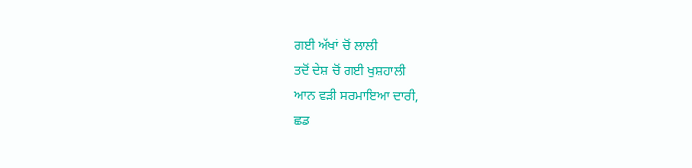ਗਈ ਅੱਖਾਂ ਚੋਂ ਲਾਲੀ
ਤਦੋਂ ਦੇਸ਼ ਚੋਂ ਗਈ ਖੁਸ਼ਹਾਲੀ
ਆਨ ਵੜੀ ਸਰਮਾਇਆ ਦਾਰੀ,
ਛਡ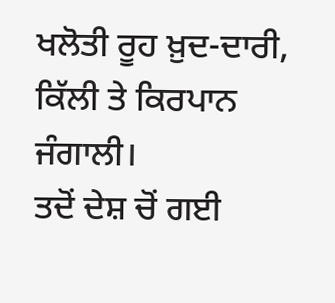ਖਲੋਤੀ ਰੂਹ ਖ਼ੁਦ-ਦਾਰੀ,
ਕਿੱਲੀ ਤੇ ਕਿਰਪਾਨ ਜੰਗਾਲੀ।
ਤਦੋਂ ਦੇਸ਼ ਚੋਂ ਗਈ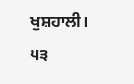ਖੁਸ਼ਹਾਲੀ।
੫੩